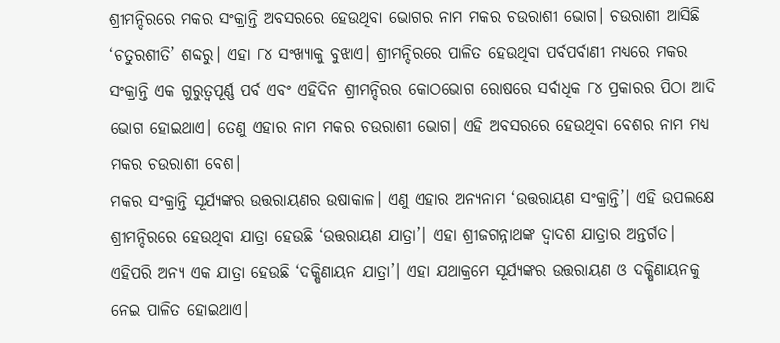ଶ୍ରୀମନ୍ଦିରରେ ମକର ସଂକ୍ରାନ୍ତି ଅବସରରେ ହେଉଥିବା ଭୋଗର ନାମ ମକର ଚଉରାଶୀ ଭୋଗ। ଚଉରାଶୀ ଆସିଛି ‘ଚତୁରଶୀତି’ ଶବ୍ଦରୁ। ଏହା ୮୪ ସଂଖ୍ୟାକୁ ବୁଝାଏ। ଶ୍ରୀମନ୍ଦିରରେ ପାଳିତ ହେଉଥିବା ପର୍ବପର୍ବାଣୀ ମଧ୍ୟରେ ମକର ସଂକ୍ରାନ୍ତି ଏକ ଗୁରୁତ୍ୱପୂର୍ଣ୍ଣ ପର୍ବ ଏବଂ ଏହିଦିନ ଶ୍ରୀମନ୍ଦିରର କୋଠଭୋଗ ରୋଷରେ ସର୍ବାଧିକ ୮୪ ପ୍ରକାରର ପିଠା ଆଦି ଭୋଗ ହୋଇଥାଏ। ତେଣୁ ଏହାର ନାମ ମକର ଚଉରାଶୀ ଭୋଗ। ଏହି ଅବସରରେ ହେଉଥିବା ବେଶର ନାମ ମଧ୍ୟ ମକର ଚଉରାଶୀ ବେଶ।
ମକର ସଂକ୍ରାନ୍ତି ସୂର୍ଯ୍ୟଙ୍କର ଉତ୍ତରାୟଣର ଉଷାକାଳ। ଏଣୁ ଏହାର ଅନ୍ୟନାମ ‘ଉତ୍ତରାୟଣ ସଂକ୍ରାନ୍ତି’। ଏହି ଉପଲକ୍ଷେ ଶ୍ରୀମନ୍ଦିରରେ ହେଉଥିବା ଯାତ୍ରା ହେଉଛି ‘ଉତ୍ତରାୟଣ ଯାତ୍ରା’। ଏହା ଶ୍ରୀଜଗନ୍ନାଥଙ୍କ ଦ୍ୱାଦଶ ଯାତ୍ରାର ଅନ୍ତର୍ଗତ। ଏହିପରି ଅନ୍ୟ ଏକ ଯାତ୍ରା ହେଉଛି ‘ଦକ୍ଷିଣାୟନ ଯାତ୍ରା’। ଏହା ଯଥାକ୍ରମେ ସୂର୍ଯ୍ୟଙ୍କର ଉତ୍ତରାୟଣ ଓ ଦକ୍ଷିଣାୟନକୁ ନେଇ ପାଳିତ ହୋଇଥାଏ।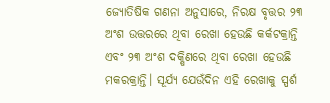ଜ୍ୟୋତିଷିକ ଗଣନା ଅନୁସାରେ, ନିରକ୍ଷ ବୃତ୍ତର ୨୩ ଅଂଶ ଉତ୍ତରରେ ଥିବା ରେଖା ହେଉଛି କର୍କଟକ୍ରାନ୍ତି ଏବଂ ୨୩ ଅଂଶ ଦକ୍ଷିଣରେ ଥିବା ରେଖା ହେଉଛି ମକରକ୍ରାନ୍ତି। ସୂର୍ଯ୍ୟ ଯେଉଁଦିନ ଏହି ରେଖାକୁ ସ୍ପର୍ଶ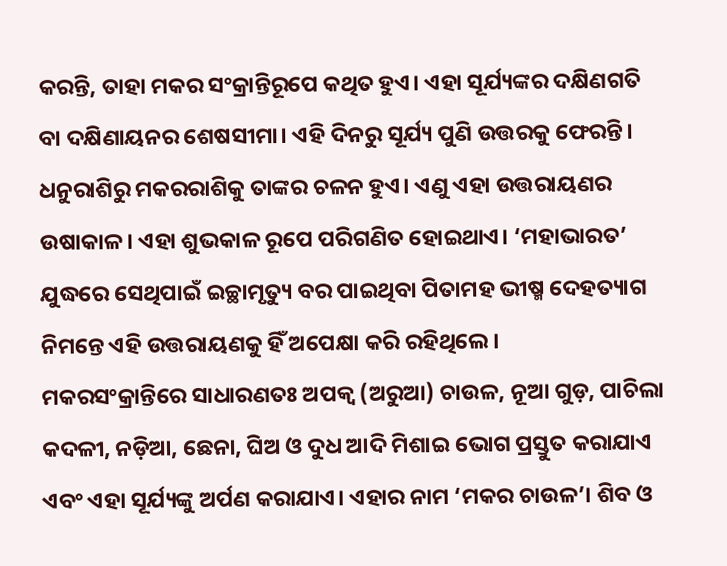କରନ୍ତି, ତାହା ମକର ସଂକ୍ରାନ୍ତିରୂପେ କଥିତ ହୁଏ। ଏହା ସୂର୍ଯ୍ୟଙ୍କର ଦକ୍ଷିଣଗତି ବା ଦକ୍ଷିଣାୟନର ଶେଷସୀମା। ଏହି ଦିନରୁ ସୂର୍ଯ୍ୟ ପୁଣି ଉତ୍ତରକୁ ଫେରନ୍ତି। ଧନୁରାଶିରୁ ମକରରାଶିକୁ ତାଙ୍କର ଚଳନ ହୁଏ। ଏଣୁ ଏହା ଉତ୍ତରାୟଣର ଉଷାକାଳ। ଏହା ଶୁଭକାଳ ରୂପେ ପରିଗଣିତ ହୋଇଥାଏ। ‘ମହାଭାରତ’ ଯୁଦ୍ଧରେ ସେଥିପାଇଁ ଇଚ୍ଛାମୃତ୍ୟୁ ବର ପାଇଥିବା ପିତାମହ ଭୀଷ୍ମ ଦେହତ୍ୟାଗ ନିମନ୍ତେ ଏହି ଉତ୍ତରାୟଣକୁ ହିଁ ଅପେକ୍ଷା କରି ରହିଥିଲେ।
ମକରସଂକ୍ରାନ୍ତିରେ ସାଧାରଣତଃ ଅପକ୍ୱ (ଅରୁଆ) ଚାଉଳ, ନୂଆ ଗୁଡ଼, ପାଚିଲା କଦଳୀ, ନଡ଼ିଆ, ଛେନା, ଘିଅ ଓ ଦୁଧ ଆଦି ମିଶାଇ ଭୋଗ ପ୍ରସ୍ତୁତ କରାଯାଏ ଏବଂ ଏହା ସୂର୍ଯ୍ୟଙ୍କୁ ଅର୍ପଣ କରାଯାଏ। ଏହାର ନାମ ‘ମକର ଚାଉଳ’। ଶିବ ଓ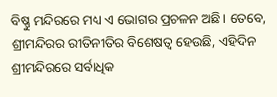ବିଷ୍ଣୁ ମନ୍ଦିରରେ ମଧ୍ୟ ଏ ଭୋଗର ପ୍ରଚଳନ ଅଛି। ତେବେ, ଶ୍ରୀମନ୍ଦିରର ରୀତିନୀତିର ବିଶେଷତ୍ୱ ହେଉଛି, ଏହିଦିନ ଶ୍ରୀମନ୍ଦିରରେ ସର୍ବାଧିକ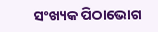ସଂଖ୍ୟକ ପିଠାଭୋଗ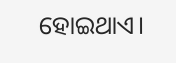ହୋଇଥାଏ।